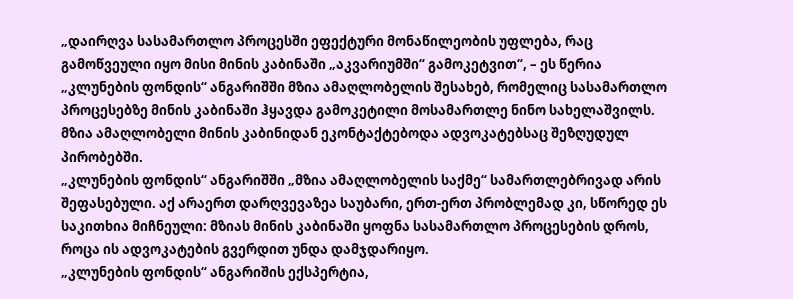„დაირღვა სასამართლო პროცესში ეფექტური მონაწილეობის უფლება, რაც გამოწვეული იყო მისი მინის კაბინაში „აკვარიუმში“ გამოკეტვით“, – ეს წერია „კლუნების ფონდის“ ანგარიშში მზია ამაღლობელის შესახებ, რომელიც სასამართლო პროცესებზე მინის კაბინაში ჰყავდა გამოკეტილი მოსამართლე ნინო სახელაშვილს. მზია ამაღლობელი მინის კაბინიდან ეკონტაქტებოდა ადვოკატებსაც შეზღუდულ პირობებში.
„კლუნების ფონდის“ ანგარიშში „მზია ამაღლობელის საქმე“ სამართლებრივად არის შეფასებული. აქ არაერთ დარღვევაზეა საუბარი, ერთ-ერთ პრობლემად კი, სწორედ ეს საკითხია მიჩნეული: მზიას მინის კაბინაში ყოფნა სასამართლო პროცესების დროს, როცა ის ადვოკატების გვერდით უნდა დამჯდარიყო.
„კლუნების ფონდის“ ანგარიშის ექსპერტია,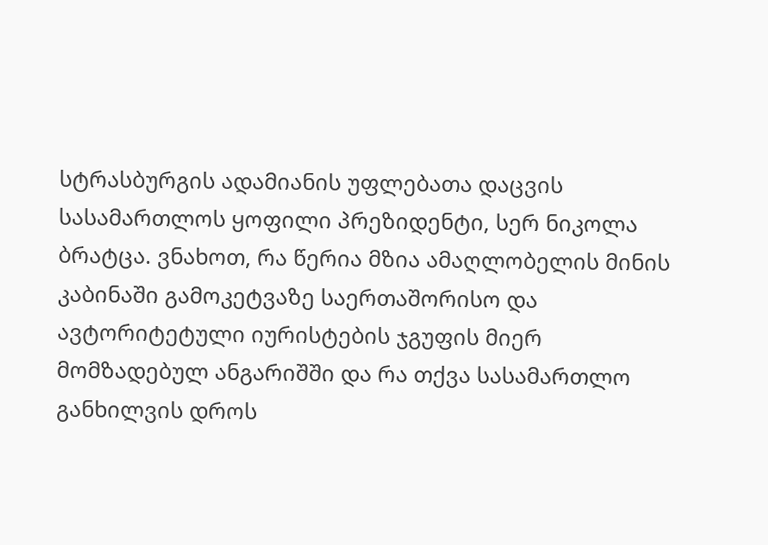სტრასბურგის ადამიანის უფლებათა დაცვის სასამართლოს ყოფილი პრეზიდენტი, სერ ნიკოლა ბრატცა. ვნახოთ, რა წერია მზია ამაღლობელის მინის კაბინაში გამოკეტვაზე საერთაშორისო და ავტორიტეტული იურისტების ჯგუფის მიერ მომზადებულ ანგარიშში და რა თქვა სასამართლო განხილვის დროს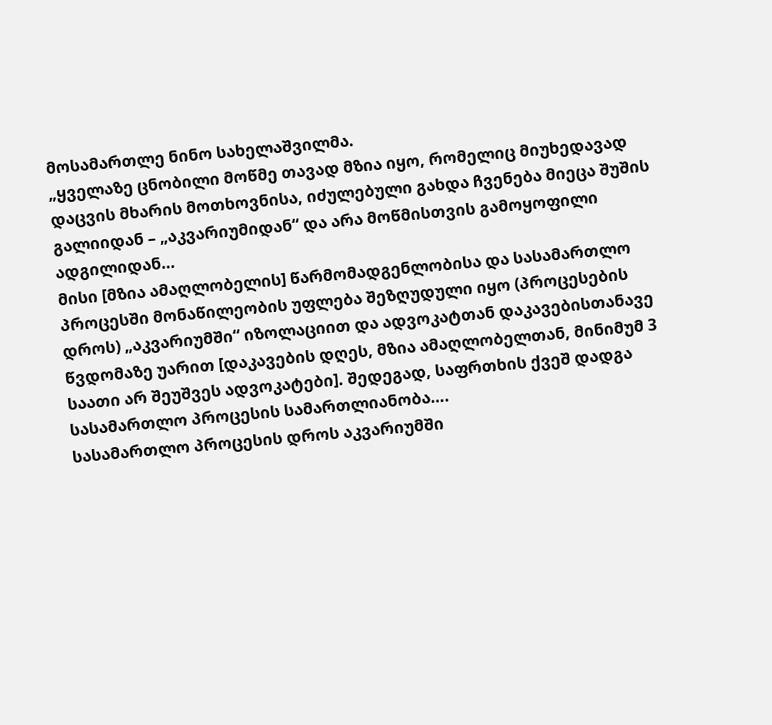მოსამართლე ნინო სახელაშვილმა.
„ყველაზე ცნობილი მოწმე თავად მზია იყო, რომელიც მიუხედავად დაცვის მხარის მოთხოვნისა, იძულებული გახდა ჩვენება მიეცა შუშის გალიიდან – „აკვარიუმიდან“ და არა მოწმისთვის გამოყოფილი ადგილიდან…
მისი [მზია ამაღლობელის] წარმომადგენლობისა და სასამართლო პროცესში მონაწილეობის უფლება შეზღუდული იყო (პროცესების დროს) „აკვარიუმში“ იზოლაციით და ადვოკატთან დაკავებისთანავე წვდომაზე უარით [დაკავების დღეს, მზია ამაღლობელთან, მინიმუმ 3 საათი არ შეუშვეს ადვოკატები]. შედეგად, საფრთხის ქვეშ დადგა სასამართლო პროცესის სამართლიანობა….
სასამართლო პროცესის დროს აკვარიუმში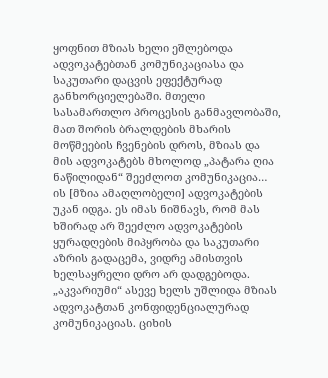ყოფნით მზიას ხელი ეშლებოდა ადვოკატებთან კომუნიკაციასა და საკუთარი დაცვის ეფექტურად განხორციელებაში. მთელი სასამართლო პროცესის განმავლობაში, მათ შორის ბრალდების მხარის მოწმეების ჩვენების დროს, მზიას და მის ადვოკატებს მხოლოდ „პატარა ღია ნაწილიდან“ შეეძლოთ კომუნიკაცია… ის [მზია ამაღლობელი] ადვოკატების უკან იდგა. ეს იმას ნიშნავს, რომ მას ხშირად არ შეეძლო ადვოკატების ყურადღების მიპყრობა და საკუთარი აზრის გადაცემა, ვიდრე ამისთვის ხელსაყრელი დრო არ დადგებოდა.
„აკვარიუმი“ ასევე ხელს უშლიდა მზიას ადვოკატთან კონფიდენციალურად კომუნიკაციას. ციხის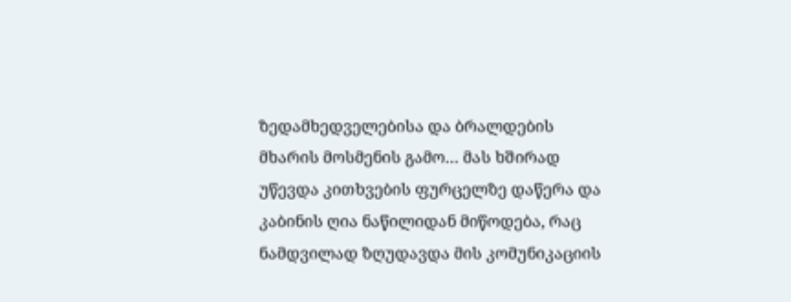ზედამხედველებისა და ბრალდების მხარის მოსმენის გამო… მას ხშირად უწევდა კითხვების ფურცელზე დაწერა და კაბინის ღია ნაწილიდან მიწოდება, რაც ნამდვილად ზღუდავდა მის კომუნიკაციის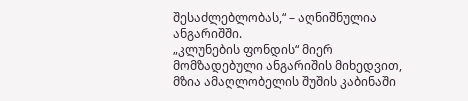შესაძლებლობას,“ – აღნიშნულია ანგარიშში.
„კლუნების ფონდის“ მიერ მომზადებული ანგარიშის მიხედვით, მზია ამაღლობელის შუშის კაბინაში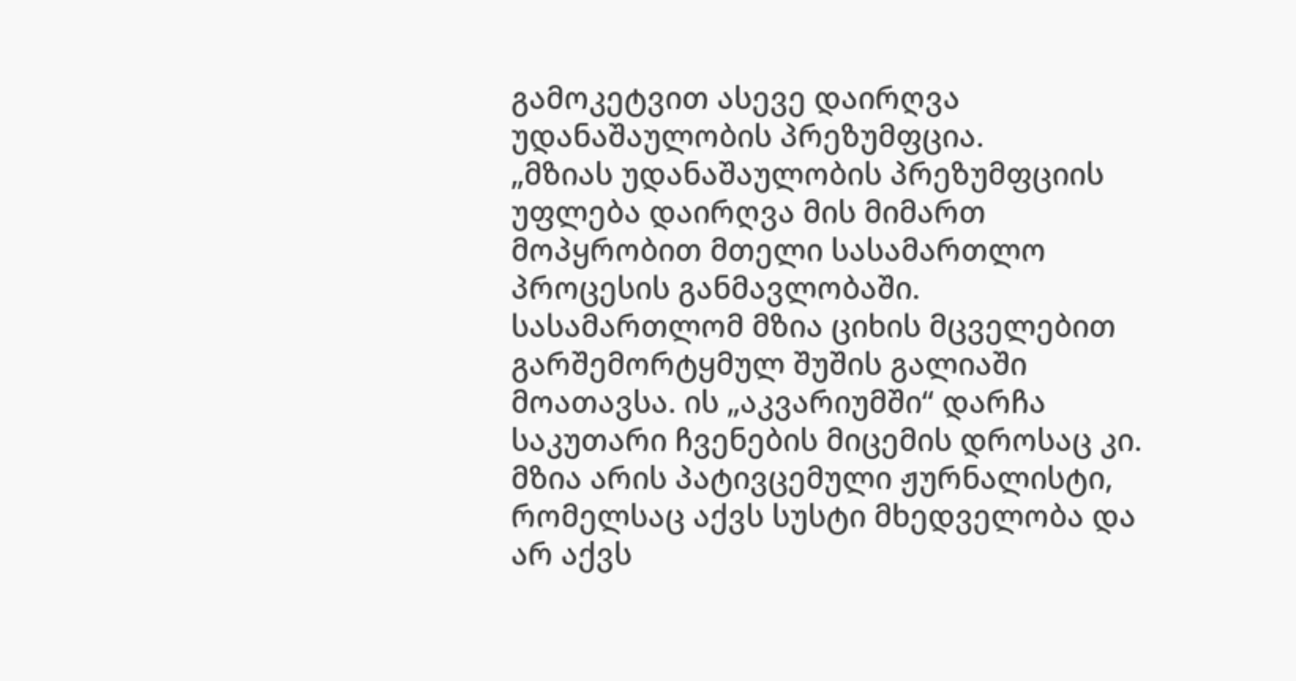გამოკეტვით ასევე დაირღვა უდანაშაულობის პრეზუმფცია.
„მზიას უდანაშაულობის პრეზუმფციის უფლება დაირღვა მის მიმართ მოპყრობით მთელი სასამართლო პროცესის განმავლობაში. სასამართლომ მზია ციხის მცველებით გარშემორტყმულ შუშის გალიაში მოათავსა. ის „აკვარიუმში“ დარჩა საკუთარი ჩვენების მიცემის დროსაც კი. მზია არის პატივცემული ჟურნალისტი, რომელსაც აქვს სუსტი მხედველობა და არ აქვს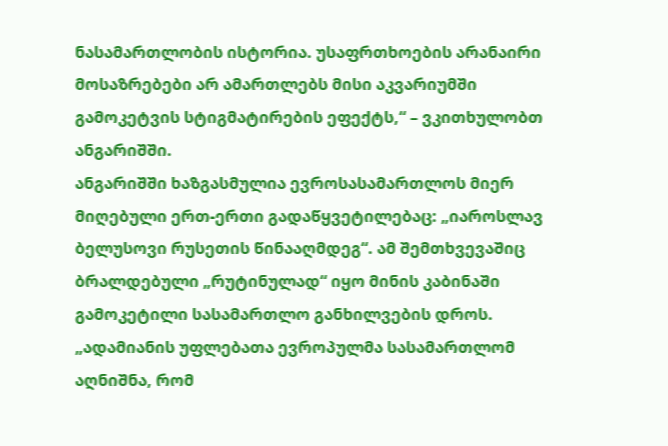ნასამართლობის ისტორია. უსაფრთხოების არანაირი მოსაზრებები არ ამართლებს მისი აკვარიუმში გამოკეტვის სტიგმატირების ეფექტს,“ – ვკითხულობთ ანგარიშში.
ანგარიშში ხაზგასმულია ევროსასამართლოს მიერ მიღებული ერთ-ერთი გადაწყვეტილებაც: „იაროსლავ ბელუსოვი რუსეთის წინააღმდეგ“. ამ შემთხვევაშიც ბრალდებული „რუტინულად“ იყო მინის კაბინაში გამოკეტილი სასამართლო განხილვების დროს. „ადამიანის უფლებათა ევროპულმა სასამართლომ აღნიშნა, რომ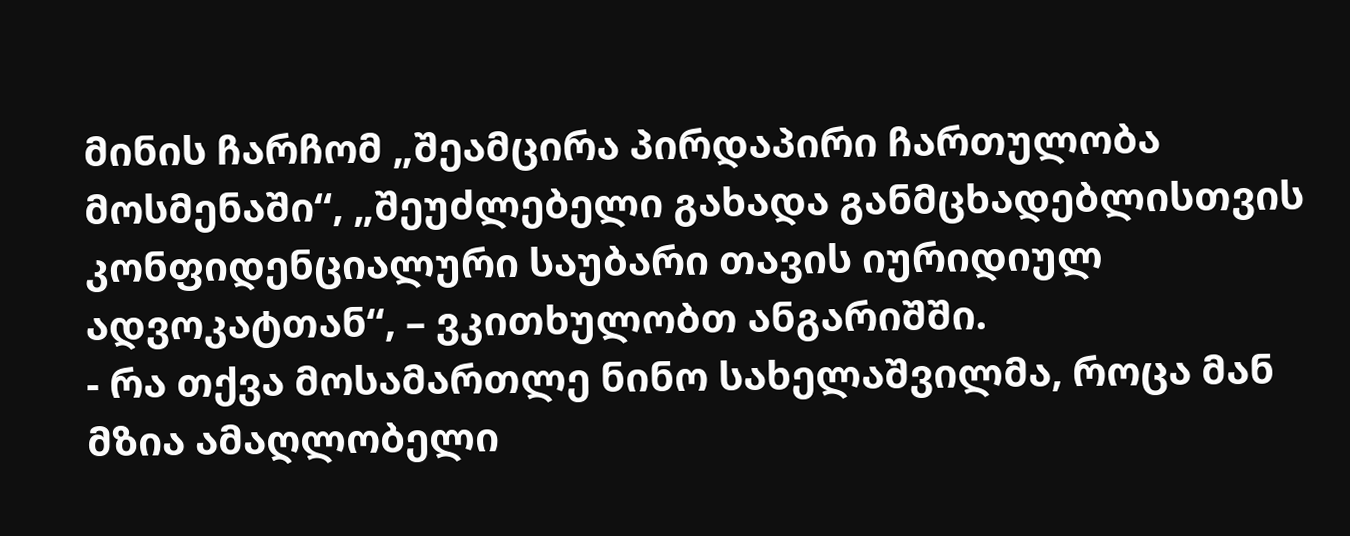მინის ჩარჩომ „შეამცირა პირდაპირი ჩართულობა მოსმენაში“, „შეუძლებელი გახადა განმცხადებლისთვის კონფიდენციალური საუბარი თავის იურიდიულ ადვოკატთან“, – ვკითხულობთ ანგარიშში.
- რა თქვა მოსამართლე ნინო სახელაშვილმა, როცა მან მზია ამაღლობელი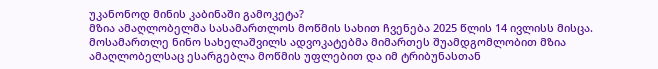უკანონოდ მინის კაბინაში გამოკეტა?
მზია ამაღლობელმა სასამართლოს მოწმის სახით ჩვენება 2025 წლის 14 ივლისს მისცა. მოსამართლე ნინო სახელაშვილს ადვოკატებმა მიმართეს შუამდგომლობით მზია ამაღლობელსაც ესარგებლა მოწმის უფლებით და იმ ტრიბუნასთან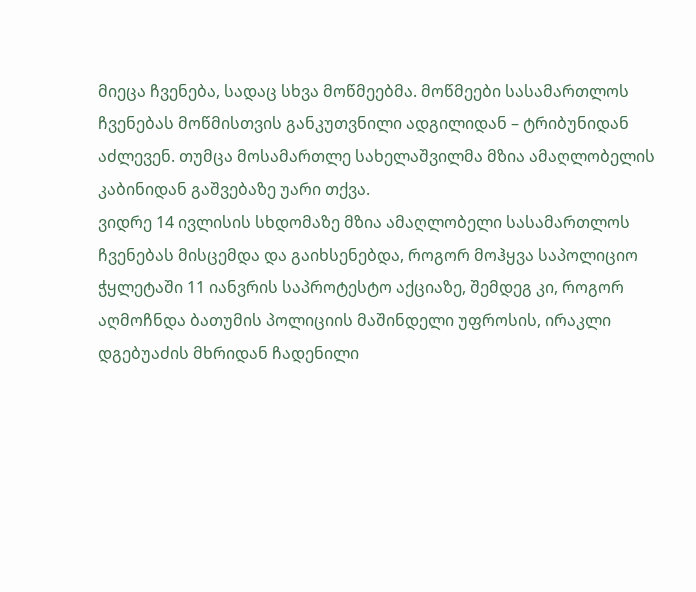მიეცა ჩვენება, სადაც სხვა მოწმეებმა. მოწმეები სასამართლოს ჩვენებას მოწმისთვის განკუთვნილი ადგილიდან – ტრიბუნიდან აძლევენ. თუმცა მოსამართლე სახელაშვილმა მზია ამაღლობელის კაბინიდან გაშვებაზე უარი თქვა.
ვიდრე 14 ივლისის სხდომაზე მზია ამაღლობელი სასამართლოს ჩვენებას მისცემდა და გაიხსენებდა, როგორ მოჰყვა საპოლიციო ჭყლეტაში 11 იანვრის საპროტესტო აქციაზე, შემდეგ კი, როგორ აღმოჩნდა ბათუმის პოლიციის მაშინდელი უფროსის, ირაკლი დგებუაძის მხრიდან ჩადენილი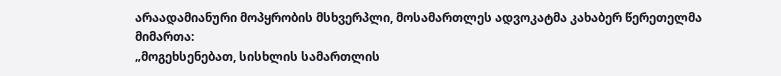არაადამიანური მოპყრობის მსხვერპლი, მოსამართლეს ადვოკატმა კახაბერ წერეთელმა მიმართა:
„მოგეხსენებათ, სისხლის სამართლის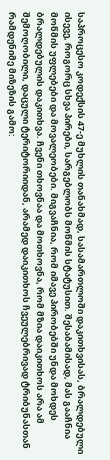საპროცესო კოდექსის 47-ე მუხლის თანახმად, სასამართლოში დაკითხვისას, ბრალდებული ისევე, როგორც სხვა პირები, სარგებლობს მოწმის სტატუსით. შესაბამისად, მას გააჩნია მოწმის უფლებები და მოვალეობები. მიგვაჩნია, რომ იმავე პირობებში უნდა მოხდეს ბრალდებულის დაკითხვა. ჩვენი თხოვნაა და მოთხოვნა, რომ მზია დაიკითხოს არა ამ შემოღობილი, დაცული ტერიტორიიდან, არამედ დაიკითხოს ჩვეულებრივად ტრიბუნასთან რამდენიმე მიზეზის გამო: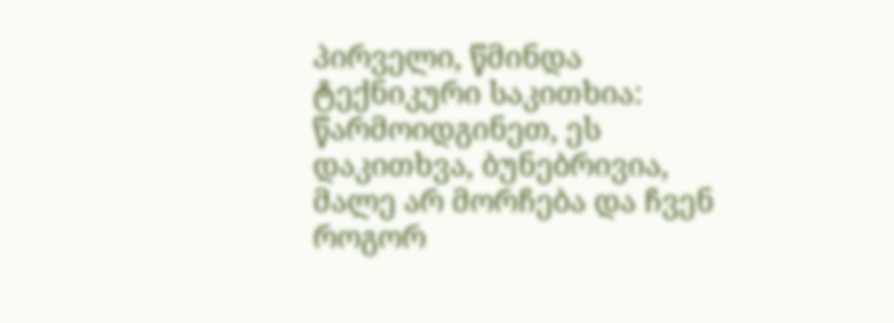პირველი, წმინდა ტექნიკური საკითხია: წარმოიდგინეთ, ეს დაკითხვა, ბუნებრივია, მალე არ მორჩება და ჩვენ როგორ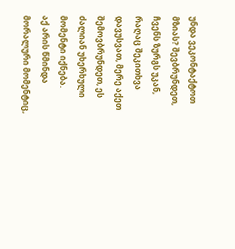უნდა ვეკონტაქტოთ მზიას? შევბრუნდეთ, ჩვენს ზურგს უკან, რაღაც შეკითხვა დავუსვათ, მერე აქეთ შემოვბრუნდეთ, ეს ძალიან უხერხული მომენტი იქნება.
აქ არის წმინდა მორალური მომენტიც,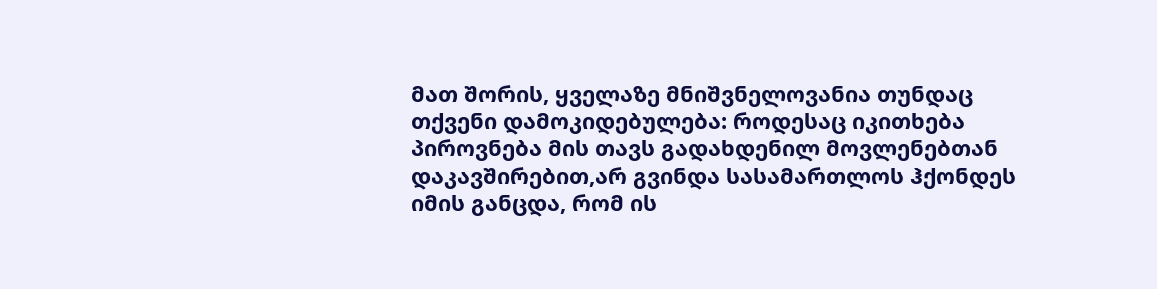მათ შორის, ყველაზე მნიშვნელოვანია თუნდაც თქვენი დამოკიდებულება: როდესაც იკითხება პიროვნება მის თავს გადახდენილ მოვლენებთან დაკავშირებით,არ გვინდა სასამართლოს ჰქონდეს იმის განცდა, რომ ის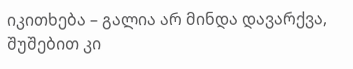იკითხება – გალია არ მინდა დავარქვა, შუშებით კი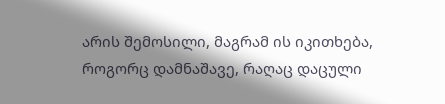არის შემოსილი, მაგრამ ის იკითხება, როგორც დამნაშავე, რაღაც დაცული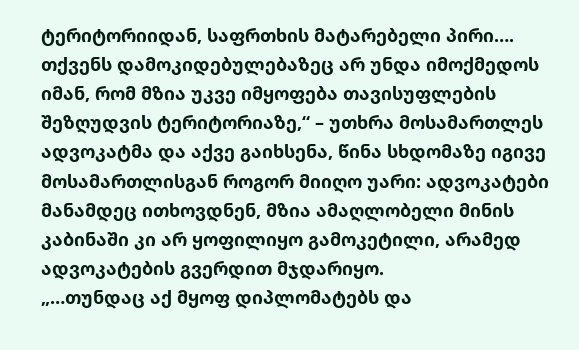ტერიტორიიდან, საფრთხის მატარებელი პირი….
თქვენს დამოკიდებულებაზეც არ უნდა იმოქმედოს იმან, რომ მზია უკვე იმყოფება თავისუფლების შეზღუდვის ტერიტორიაზე,“ – უთხრა მოსამართლეს ადვოკატმა და აქვე გაიხსენა, წინა სხდომაზე იგივე მოსამართლისგან როგორ მიიღო უარი: ადვოკატები მანამდეც ითხოვდნენ, მზია ამაღლობელი მინის კაბინაში კი არ ყოფილიყო გამოკეტილი, არამედ ადვოკატების გვერდით მჯდარიყო.
„…თუნდაც აქ მყოფ დიპლომატებს და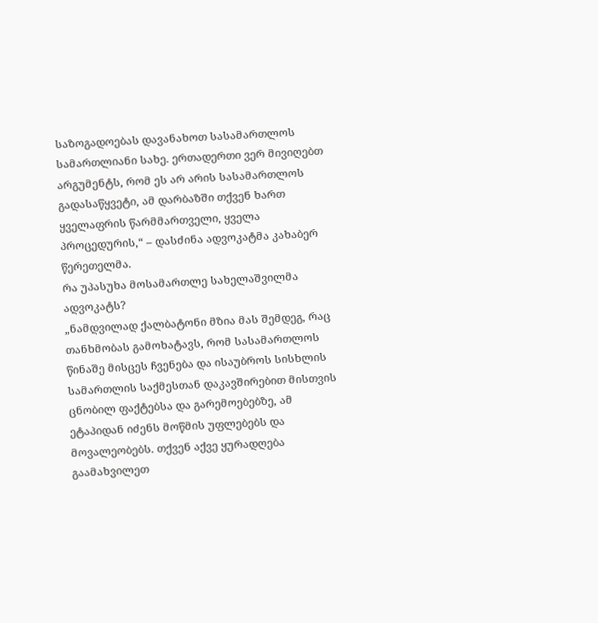საზოგადოებას დავანახოთ სასამართლოს სამართლიანი სახე. ერთადერთი ვერ მივიღებთ არგუმენტს, რომ ეს არ არის სასამართლოს გადასაწყვეტი, ამ დარბაზში თქვენ ხართ ყველაფრის წარმმართველი, ყველა პროცედურის,“ – დასძინა ადვოკატმა კახაბერ წერეთელმა.
რა უპასუხა მოსამართლე სახელაშვილმა ადვოკატს?
„ნამდვილად ქალბატონი მზია მას შემდეგ, რაც თანხმობას გამოხატავს, რომ სასამართლოს წინაშე მისცეს ჩვენება და ისაუბროს სისხლის სამართლის საქმესთან დაკავშირებით მისთვის ცნობილ ფაქტებსა და გარემოებებზე, ამ ეტაპიდან იძენს მოწმის უფლებებს და მოვალეობებს. თქვენ აქვე ყურადღება გაამახვილეთ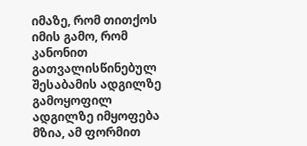იმაზე, რომ თითქოს იმის გამო, რომ კანონით გათვალისწინებულ შესაბამის ადგილზე გამოყოფილ ადგილზე იმყოფება მზია, ამ ფორმით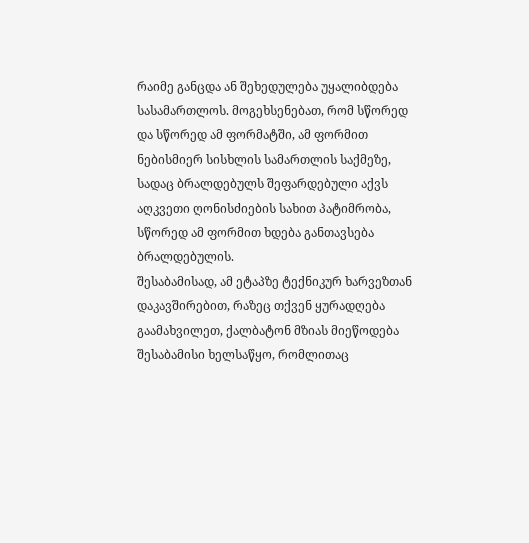რაიმე განცდა ან შეხედულება უყალიბდება სასამართლოს. მოგეხსენებათ, რომ სწორედ და სწორედ ამ ფორმატში, ამ ფორმით ნებისმიერ სისხლის სამართლის საქმეზე, სადაც ბრალდებულს შეფარდებული აქვს აღკვეთი ღონისძიების სახით პატიმრობა, სწორედ ამ ფორმით ხდება განთავსება ბრალდებულის.
შესაბამისად, ამ ეტაპზე ტექნიკურ ხარვეზთან დაკავშირებით, რაზეც თქვენ ყურადღება გაამახვილეთ, ქალბატონ მზიას მიეწოდება შესაბამისი ხელსაწყო, რომლითაც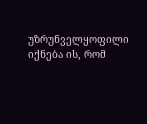უზრუნველყოფილი იქნება ის, რომ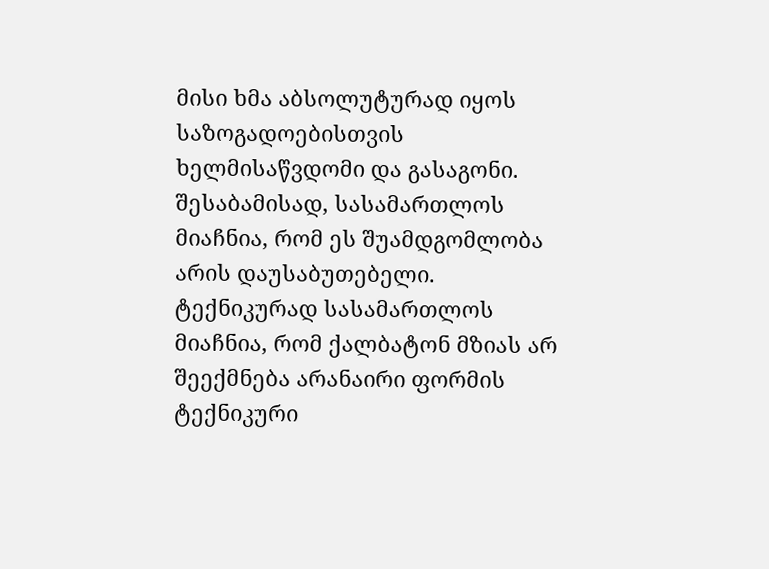მისი ხმა აბსოლუტურად იყოს საზოგადოებისთვის ხელმისაწვდომი და გასაგონი. შესაბამისად, სასამართლოს მიაჩნია, რომ ეს შუამდგომლობა არის დაუსაბუთებელი. ტექნიკურად სასამართლოს მიაჩნია, რომ ქალბატონ მზიას არ შეექმნება არანაირი ფორმის ტექნიკური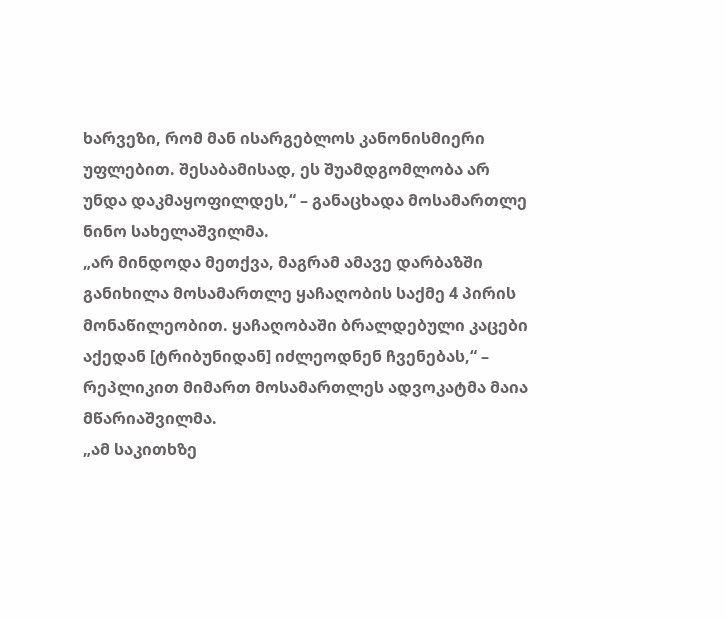ხარვეზი, რომ მან ისარგებლოს კანონისმიერი უფლებით. შესაბამისად, ეს შუამდგომლობა არ უნდა დაკმაყოფილდეს,“ – განაცხადა მოსამართლე ნინო სახელაშვილმა.
„არ მინდოდა მეთქვა, მაგრამ ამავე დარბაზში განიხილა მოსამართლე ყაჩაღობის საქმე 4 პირის მონაწილეობით. ყაჩაღობაში ბრალდებული კაცები აქედან [ტრიბუნიდან] იძლეოდნენ ჩვენებას,“ – რეპლიკით მიმართ მოსამართლეს ადვოკატმა მაია მწარიაშვილმა.
„ამ საკითხზე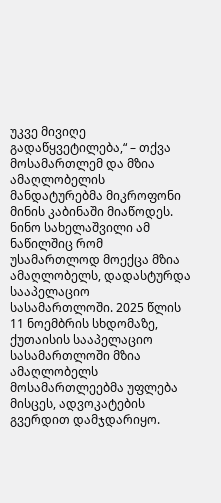უკვე მივიღე გადაწყვეტილება,“ – თქვა მოსამართლემ და მზია ამაღლობელის მანდატურებმა მიკროფონი მინის კაბინაში მიაწოდეს.
ნინო სახელაშვილი ამ ნაწილშიც რომ უსამართლოდ მოექცა მზია ამაღლობელს, დადასტურდა სააპელაციო სასამართლოში. 2025 წლის 11 ნოემბრის სხდომაზე, ქუთაისის სააპელაციო სასამართლოში მზია ამაღლობელს მოსამართლეებმა უფლება მისცეს, ადვოკატების გვერდით დამჯდარიყო.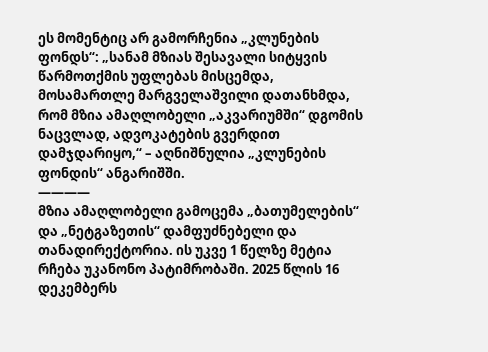ეს მომენტიც არ გამორჩენია „კლუნების ფონდს“: „სანამ მზიას შესავალი სიტყვის წარმოთქმის უფლებას მისცემდა, მოსამართლე მარგველაშვილი დათანხმდა, რომ მზია ამაღლობელი „აკვარიუმში“ დგომის ნაცვლად, ადვოკატების გვერდით დამჯდარიყო,“ – აღნიშნულია „კლუნების ფონდის“ ანგარიშში.
————
მზია ამაღლობელი გამოცემა „ბათუმელების“ და „ნეტგაზეთის“ დამფუძნებელი და თანადირექტორია. ის უკვე 1 წელზე მეტია რჩება უკანონო პატიმრობაში. 2025 წლის 16 დეკემბერს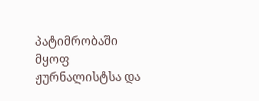პატიმრობაში მყოფ ჟურნალისტსა და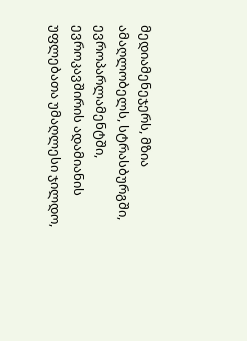მედიამენეჯერს, მზია ამაღლობელს, სტრასბურგში, ევროპარლამენტში, ევროკავშირის ადამიანის უფლებათა უმაღლესი ჯილდო,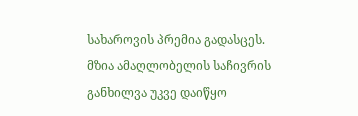სახაროვის პრემია გადასცეს.
მზია ამაღლობელის საჩივრის განხილვა უკვე დაიწყო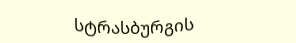სტრასბურგის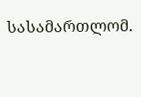სასამართლომ.